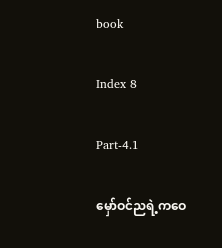book

Index 8

Part-4.1

မှော်ဝင်ညရဲ့ကဝေ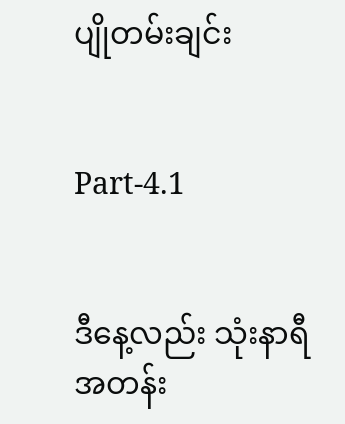ပျိုတမ်းချင်း


Part-4.1


ဒီနေ့လည်း သုံးနာရီ အတန်း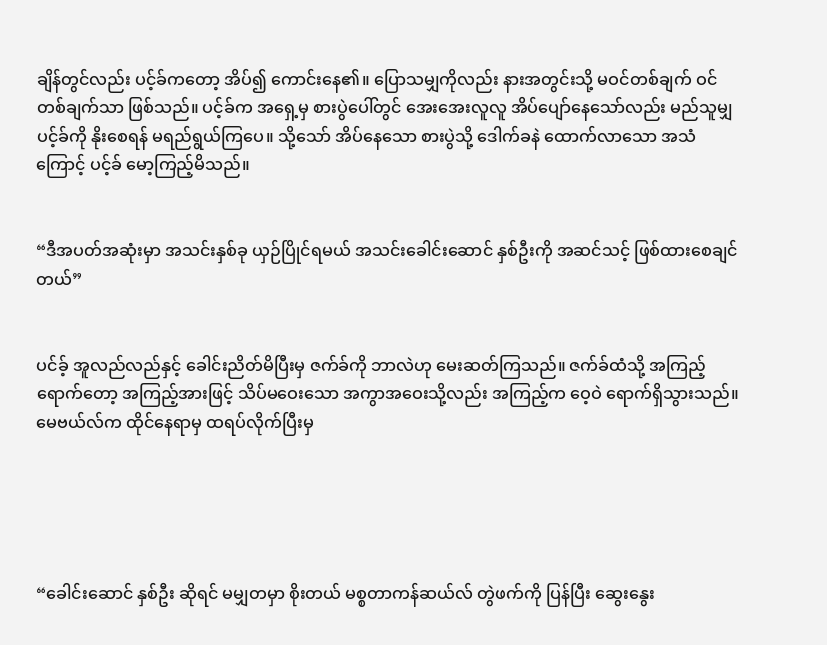ချိန်တွင်လည်း ပင့်ခ်ကတော့ အိပ်၍ ကောင်းနေ၏။ ပြောသမျှကိုလည်း နားအတွင်းသို့ မဝင်တစ်ချက် ဝင်တစ်ချက်သာ ဖြစ်သည်။ ပင့်ခ်က အရှေ့မှ စားပွဲပေါ်တွင် အေးအေးလူလူ အိပ်ပျော်နေသော်လည်း မည်သူမျှ ပင့်ခ်ကို နိုးစေရန် မရည်ရွယ်ကြပေ။ သို့သော် အိပ်နေသော စားပွဲသို့ ဒေါက်ခနဲ ထောက်လာသော အသံကြောင့် ပင့်ခ် မော့ကြည့်မိသည်။


“ဒီအပတ်အဆုံးမှာ အသင်းနှစ်ခု ယှဉ်ပြိုင်ရမယ် အသင်းခေါင်းဆောင် နှစ်ဦးကို အဆင်သင့် ဖြစ်ထားစေချင်တယ်”


ပင်ခ့် အူလည်လည်နှင့် ခေါင်းညိတ်မိပြီးမှ ဇက်ခ်ကို ဘာလဲဟု မေးဆတ်ကြသည်။ ဇက်ခ်ထံသို့ အကြည့် ရောက်တော့ အကြည့်အားဖြင့် သိပ်မဝေးသော အကွာအဝေးသို့လည်း အကြည့်က ဝေ့ဝဲ ရောက်ရှိသွားသည်။ မေဗယ်လ်က ထိုင်နေရာမှ ထရပ်လိုက်ပြီးမှ





“ခေါင်းဆောင် နှစ်ဦး ဆိုရင် မမျှတမှာ စိုးတယ် မစ္စတာကန်ဆယ်လ် တွဲဖက်ကို ပြန်ပြီး ဆွေးနွေး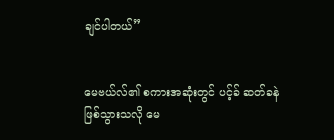ချင်ပါတယ်”


မေဗယ်လ်၏ စကားအဆုံးတွင် ပင့်ခ် ဆတ်ခနဲ ဖြစ်သွားသလို မေ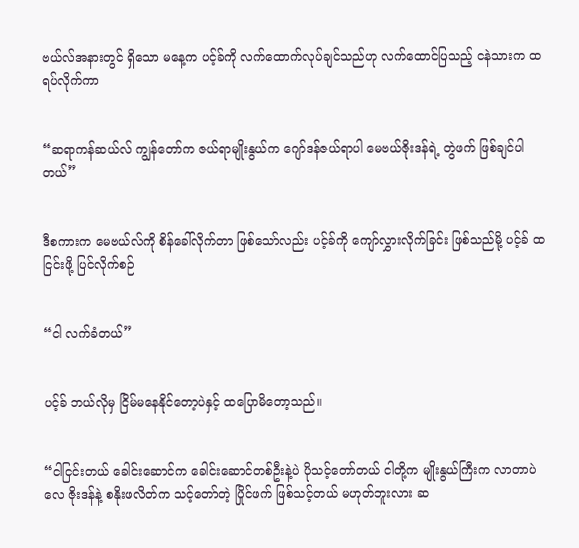ဗယ်လ်အနားတွင် ရှိသော မနေ့က ပင့်ခ်ကို လက်ထောက်လုပ်ချင်သည်ဟု လက်ထောင်ပြသည့် ငနဲသားက ထရပ်လိုက်ကာ


“ဆရာကန်ဆယ်လ် ကျွန်တော်က ဇယ်ရာမျိုးနွယ်က ဂျော်ဒန်ဇယ်ရာပါ မေဗယ်ဇိုးဒန်ရဲ့ တွဲဖက် ဖြစ်ချင်ပါတယ်”


ဒီစကားက မေဗယ်လ်ကို စိန်ခေါ်လိုက်တာ ဖြစ်သော်လည်း ပင့်ခ်ကို ကျော်လွှားလိုက်ခြင်း ဖြစ်သည်မို့ ပင့်ခ် ထငြင်းဖို့ ပြင်လိုက်စဉ်


“ငါ လက်ခံတယ်”


ပင့်ခ် ဘယ်လိုမှ ငြိမ်မနေနိုင်တော့ပဲနှင့် ထပြောမိတော့သည်။


“ငါငြင်းတယ် ခေါင်းဆောင်က ခေါင်းဆောင်တစ်ဦးနဲ့ပဲ ပိုသင့်တော်တယ် ငါတို့က မျိုးနွယ်ကြီးက လာတာပဲလေ ဇိုးဒန်နဲ့ စနိုးဖလိတ်က သင့်တော်တဲ့ ပြိုင်ဖက် ဖြစ်သင့်တယ် မဟုတ်ဘူးလား ဆ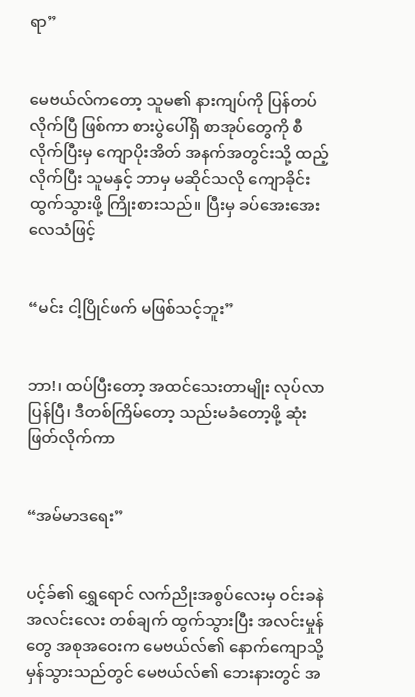ရာ”


မေဗယ်လ်ကတော့ သူမ၏ နားကျပ်ကို ပြန်တပ်လိုက်ပြီ ဖြစ်ကာ စားပွဲပေါ်ရှိ စာအုပ်တွေကို စီလိုက်ပြီးမှ ကျောပိုးအိတ် အနက်အတွင်းသို့ ထည့်လိုက်ပြီး သူမနှင့် ဘာမှ မဆိုင်သလို ကျောခိုင်းထွက်သွားဖို့ ကြိုးစားသည်။ ပြီးမှ ခပ်အေးအေး လေသံဖြင့်


“မင်း ငါ့ပြိုင်ဖက် မဖြစ်သင့်ဘူး”


ဘာ!၊ ထပ်ပြီးတော့ အထင်သေးတာမျိုး လုပ်လာပြန်ပြီ၊ ဒီတစ်ကြိမ်တော့ သည်းမခံတော့ဖို့ ဆုံးဖြတ်လိုက်ကာ


“အမ်မာဒရေး”


ပင့်ခ်၏ ရွှေရောင် လက်ညိုးအစွပ်လေးမှ ဝင်းခနဲ အလင်းလေး တစ်ချက် ထွက်သွားပြီး အလင်းမှုန်တွေ အစုအဝေးက မေဗယ်လ်၏ နောက်ကျောသို့ မှန်သွားသည်တွင် မေဗယ်လ်၏ ဘေးနားတွင် အ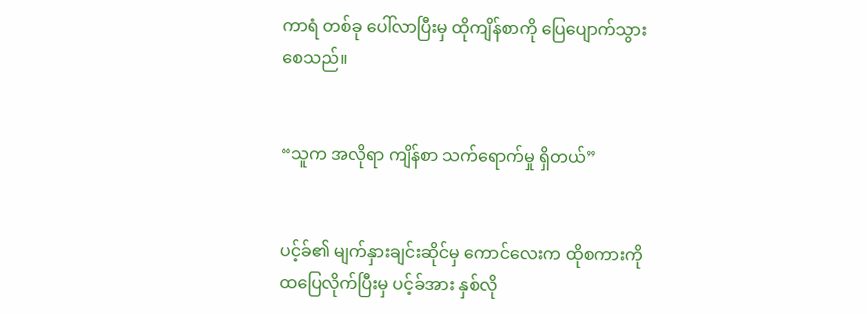ကာရံ တစ်ခု ပေါ်လာပြီးမှ ထိုကျိန်စာကို ပြေပျောက်သွားစေသည်။


“သူက အလိုရာ ကျိန်စာ သက်ရောက်မှု ရှိတယ်”


ပင့်ခ်၏ မျက်နှားချင်းဆိုင်မှ ကောင်လေးက ထိုစကားကို ထပြေလိုက်ပြီးမှ ပင့်ခ်အား နှစ်လို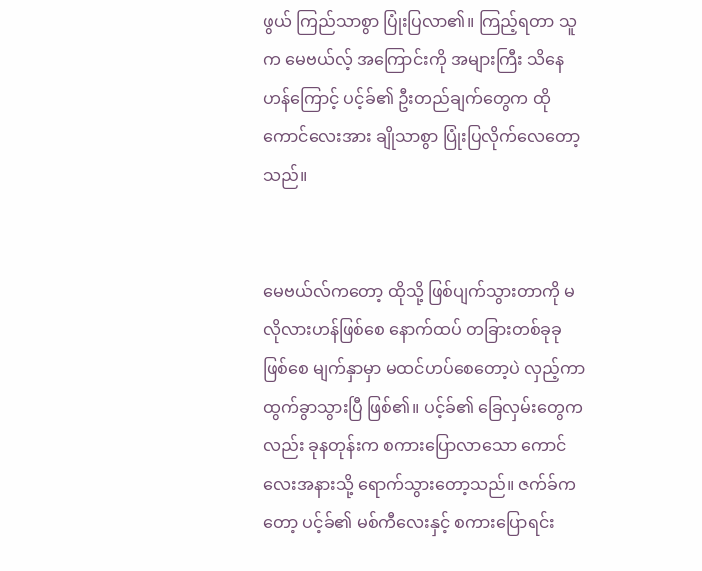ဖွယ် ကြည်သာစွာ ပြုံးပြလာ၏။ ကြည့်ရတာ သူက မေဗယ်လ့် အကြောင်းကို အများကြီး သိနေဟန်ကြောင့် ပင့်ခ်၏ ဦးတည်ချက်တွေက ထိုကောင်လေးအား ချိုသာစွာ ပြုံးပြလိုက်လေတော့သည်။


မေဗယ်လ်ကတော့ ထိုသို့ ဖြစ်ပျက်သွားတာကို မလိုလားဟန်ဖြစ်စေ နောက်ထပ် တခြားတစ်ခုခု ဖြစ်စေ မျက်နှာမှာ မထင်ဟပ်စေတော့ပဲ လှည့်ကာ ထွက်ခွာသွားပြီ ဖြစ်၏။ ပင့်ခ်၏ ခြေလှမ်းတွေကလည်း ခုနတုန်းက စကားပြောလာသော ကောင်လေးအနားသို့ ရောက်သွားတော့သည်။ ဇက်ခ်ကတော့ ပင့်ခ်၏ မစ်ကီလေးနှင့် စကားပြောရင်း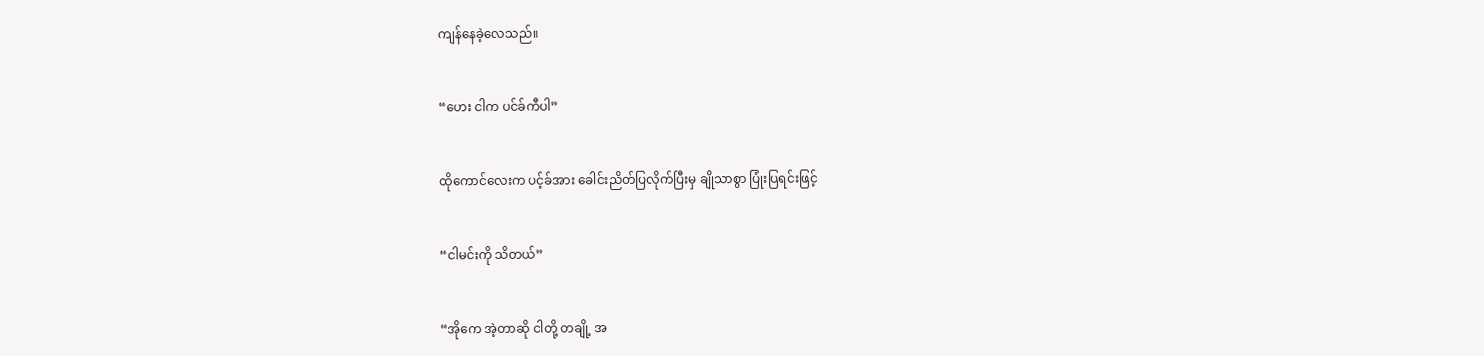ကျန်နေခဲ့လေသည်။


“ဟေး ငါက ပင်ခ်ကီပါ”


ထိုကောင်လေးက ပင့်ခ်အား ခေါင်းညိတ်ပြလိုက်ပြီးမှ ချိုသာစွာ ပြုံးပြရင်းဖြင့်


“ငါမင်းကို သိတယ်”


“အိုကေ အဲ့တာဆို ငါတို့ တချို့ အ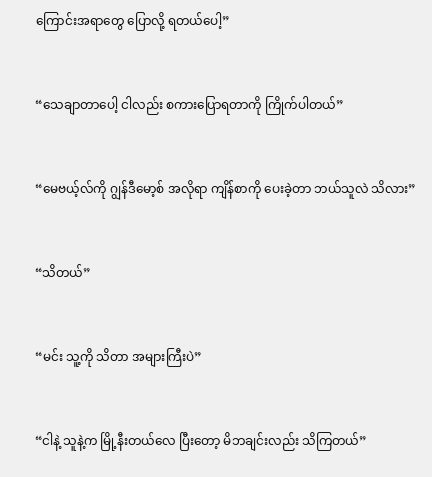ကြောင်းအရာတွေ ပြောလို့ ရတယ်ပေါ့”


“သေချာတာပေါ့ ငါလည်း စကားပြောရတာကို ကြိုက်ပါတယ်”


“မေဗယ့်လ်ကို ဂျွန်ဒီမော့စ် အလိုရာ ကျိန်စာကို ပေးခဲ့တာ ဘယ်သူလဲ သိလား”


“သိတယ်”


“မင်း သူ့ကို သိတာ အများကြီးပဲ”


“ငါနဲ့ သူနဲ့က မြို့နီးတယ်လေ ပြီးတော့ မိဘချင်းလည်း သိကြတယ်”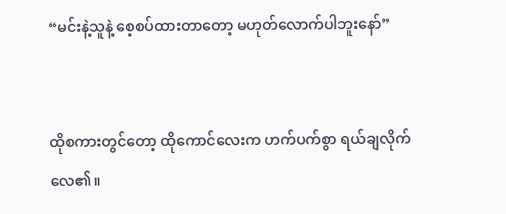“မင်းနဲ့သူနဲ့ စေ့စပ်ထားတာတော့ မဟုတ်လောက်ပါဘူးနော်”


ထိုစကားတွင်တော့ ထိုကောင်လေးက ဟက်ပက်စွာ ရယ်ချလိုက်လေ၏။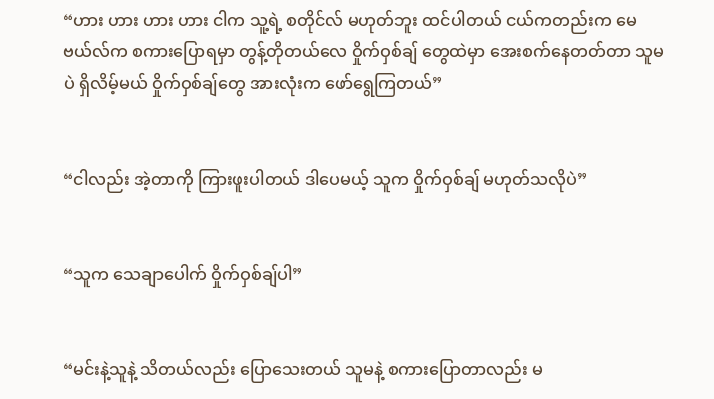“ဟား ဟား ဟား ဟား ငါက သူ့ရဲ့ စတိုင်လ် မဟုတ်ဘူး ထင်ပါတယ် ငယ်ကတည်းက မေဗယ်လ်က စကားပြောရမှာ တွန့်တိုတယ်လေ ဝှိုက်ဝှစ်ချ် တွေထဲမှာ အေးစက်နေတတ်တာ သူမပဲ ရှိလိမ့်မယ် ဝှိုက်ဝှစ်ချ်တွေ အားလုံးက ဖော်ရွေကြတယ်”


“ငါလည်း အဲ့တာကို ကြားဖူးပါတယ် ဒါပေမယ့် သူက ဝှိုက်ဝှစ်ချ် မဟုတ်သလိုပဲ”


“သူက သေချာပေါက် ဝှိုက်ဝှစ်ချ်ပါ”


“မင်းနဲ့သူနဲ့ သိတယ်လည်း ပြောသေးတယ် သူမနဲ့ စကားပြောတာလည်း မ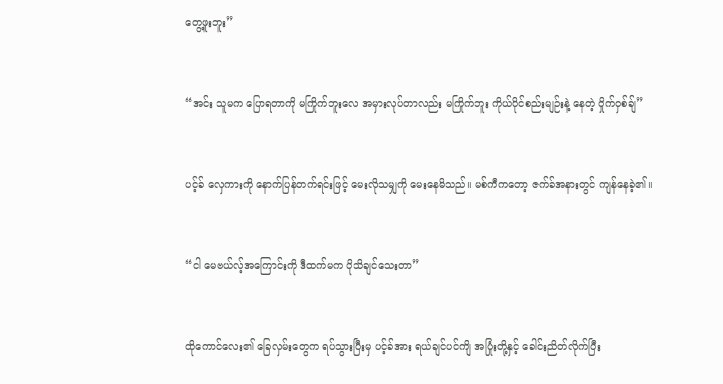တွေ့ဖူးဘူး”


“အင်း သူမက ပြောရတာကို မကြိုက်ဘူးလေ အမှားလုပ်တာလည်း မကြိုက်ဘူး ကိုယ်ပိုင်စည်းမျဉ်းနဲ့ နေတဲ့ ဝှိုက်ဝှစ်ချ်”


ပင့်ခ် လှေကားကို နောက်ပြန်တက်ရင်းဖြင့် မေးလိုသမျှကို မေးနေမိသည်။ မစ်ကီကတော့ ဇက်ခ်အနားတွင် ကျန်နေခဲ့၏။


“ငါ မေဗယ်လ့်အကြောင်းကို ဒီထက်မက ပိုသိချင်သေးတာ”


ထိုကောင်လေး၏ ခြေလှမ်းတွေက ရပ်သွားပြီးမှ ပင့်ခ်အား ရယ်ချင်ပင်ကျိ အပြုံးတို့နှင့် ခေါင်းညိတ်လိုက်ပြီး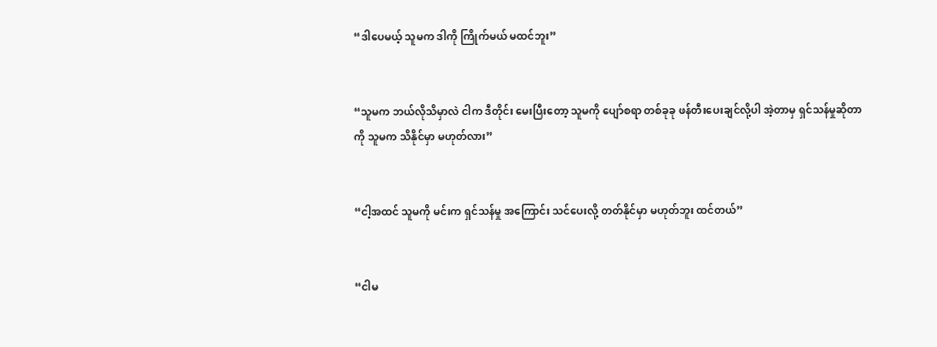“ဒါပေမယ့် သူမက ဒါကို ကြိုက်မယ် မထင်ဘူး”


“သူမက ဘယ်လိုသိမှာလဲ ငါက ဒီတိုင်း မေးပြီးတော့ သူမကို ပျော်စရာ တစ်ခုခု ဖန်တီးပေးချင်လို့ပါ အဲ့တာမှ ရှင်သန်မှုဆိုတာကို သူမက သိနိုင်မှာ မဟုတ်လား”


“ငါ့အထင် သူမကို မင်းက ရှင်သန်မှု အကြောင်း သင်ပေးလို့ တတ်နိုင်မှာ မဟုတ်ဘူး ထင်တယ်”


“ငါမ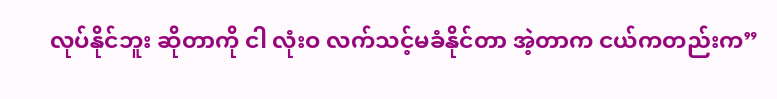လုပ်နိုင်ဘူး ဆိုတာကို ငါ လုံးဝ လက်သင့်မခံနိုင်တာ အဲ့တာက ငယ်ကတည်းက”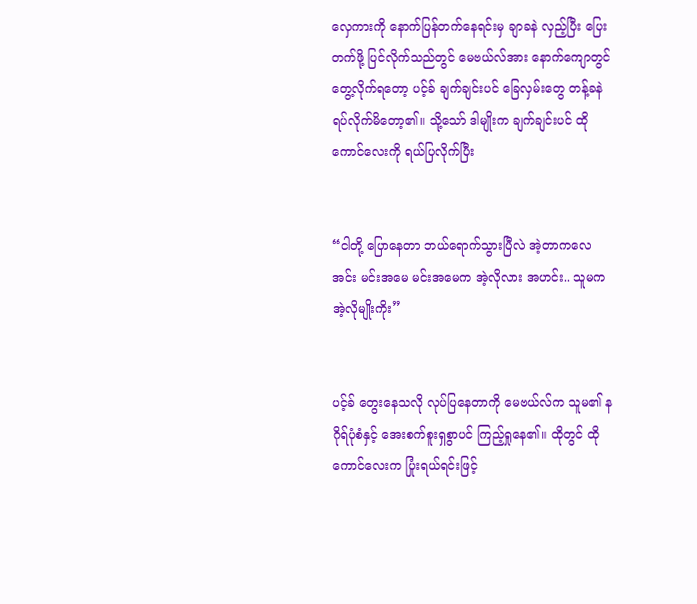လှေကားကို နောက်ပြန်တက်နေရင်းမှ ချာခနဲ လှည့်ပြီး ပြေးတက်ဖို့ ပြင်လိုက်သည်တွင် မေဗယ်လ်အား နောက်ကျောတွင် တွေ့လိုက်ရတော့ ပင့်ခ် ချက်ချင်းပင် ခြေလှမ်းတွေ တန့်ခနဲ ရပ်လိုက်မိတော့၏။ သို့သော် ဒါမျိုးက ချက်ချင်းပင် ထိုကောင်လေးကို ရယ်ပြလိုက်ပြီး


“ငါတို့ ပြောနေတာ ဘယ်ရောက်သွားပြီလဲ အဲ့တာကလေ အင်း မင်းအမေ မင်းအမေက အဲ့လိုလား အဟင်း.. သူမက အဲ့လိုမျိုးကိုး”


ပင့်ခ် တွေးနေသလို လုပ်ပြနေတာကို မေဗယ်လ်က သူမ၏ နဂိုရ်ပုံစံနှင့် အေးစက်စူးရှစွာပင် ကြည့်ရှုနေ၏။ ထိုတွင် ထိုကောင်လေးက ပြုံးရယ်ရင်းဖြင့်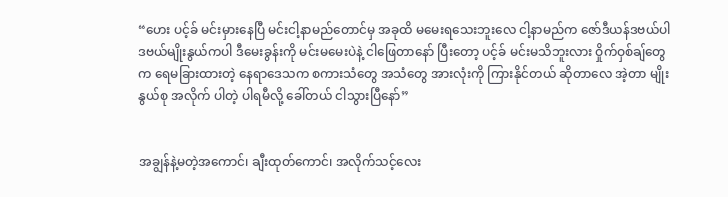“ဟေး ပင့်ခ် မင်းမှားနေပြီ မင်းငါ့နာမည်တောင်မှ အခုထိ မမေးရသေးဘူးလေ ငါ့နာမည်က ဇော်ဒီယန်ဒဗယ်ပါ ဒဗယ်မျိုးနွယ်ကပါ ဒီမေးခွန်းကို မင်းမမေးပဲနဲ့ ငါဖြေတာနော် ပြီးတော့ ပင့်ခ် မင်းမသိဘူးလား ဝှိုက်ဝှစ်ချ်တွေက ရေမခြားထားတဲ့ နေရာဒေသက စကားသံတွေ အသံတွေ အားလုံးကို ကြားနိုင်တယ် ဆိုတာလေ အဲ့တာ မျိုးနွယ်စု အလိုက် ပါတဲ့ ပါရမီလို့ ခေါ်တယ် ငါသွားပြီနော်”


အချွန်နဲ့မတဲ့အကောင်၊ ချီးထုတ်ကောင်၊ အလိုက်သင့်လေး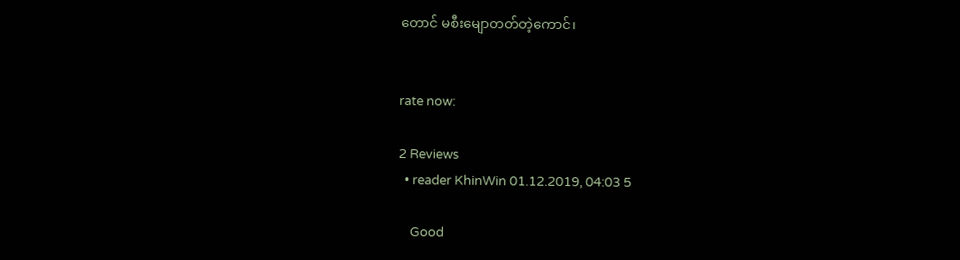တောင် မစီးမျောတတ်တဲ့ကောင်၊


rate now:

2 Reviews
  • reader KhinWin 01.12.2019, 04:03 5

    Good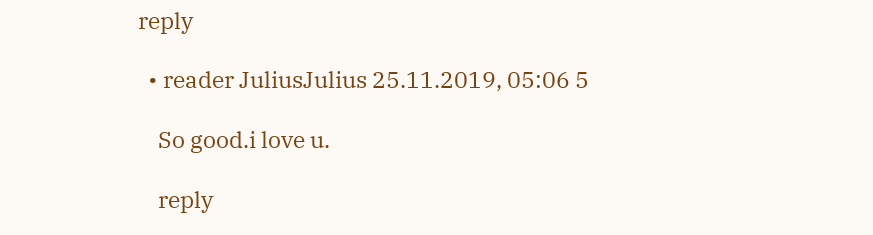reply

  • reader JuliusJulius 25.11.2019, 05:06 5

    So good.i love u.

    reply